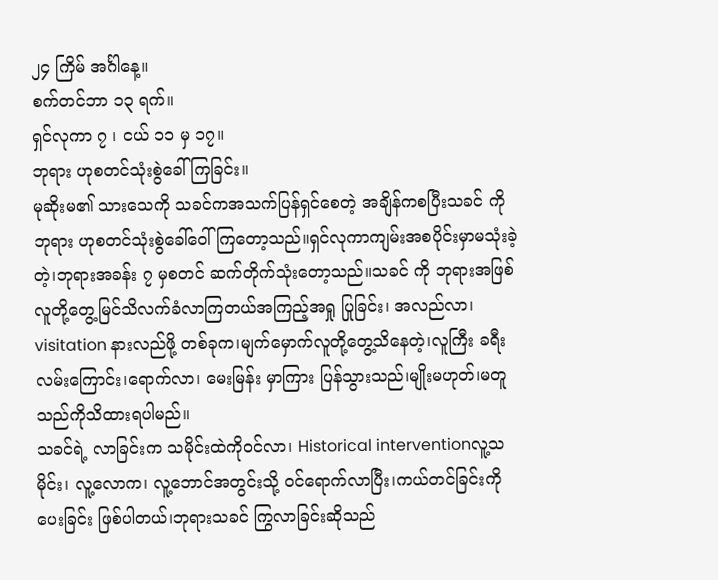၂၄ ကြိမ် အင်္ဂါနေ့။
စက်တင်ဘာ ၁၃ ရက်။
ရှင်လုကာ ၇ ၊ ငယ် ၁၁ မှ ၁၇။
ဘုရား ဟုစတင်သုံးစွဲခေါ်ကြခြင်း။
မုဆိုးမ၏ သားသေကို သခင်ကအသက်ပြန်ရှင်စေတဲ့ အချိန်ကစပြီးသခင် ကို ဘုရား ဟုစတင်သုံးစွဲခေါ်ဝေါ်ကြတော့သည်။ရှင်လုကာကျမ်းအစပိုင်းမှာမသုံးခဲ့တဲ့၊ဘုရားအခန်း ၇ မှစတင် ဆက်တိုက်သုံးတော့သည်။သခင် ကို ဘုရားအဖြစ်လူတို့တွေ့မြင်သိလက်ခံလာကြတယ်အကြည့်အရှု ပြုခြင်း၊ အလည်လာ၊ visitation နားလည်ဖို့ တစ်ခုက၊မျက်မှောက်လူတို့တွေ့သိနေတဲ့၊လူကြီး ခရီးလမ်းကြောင်း၊ရောက်လာ၊ မေးမြန်း မှာကြား ပြန်သွားသည်၊မျိုးမဟုတ်၊မတူသည်ကိုသိထားရပါမည်။
သခင်ရဲ့ လာခြင်းက သမိုင်းထဲကိုဝင်လာ၊ Historical interventionလူ့သမိုင်း၊ လူ့လောက၊ လူ့ဘောင်အတွင်းသို့ ဝင်ရောက်လာပြီး၊ကယ်တင်ခြင်းကို ပေးခြင်း ဖြစ်ပါတယ်၊ဘုရားသခင် ကြွလာခြင်းဆိုသည်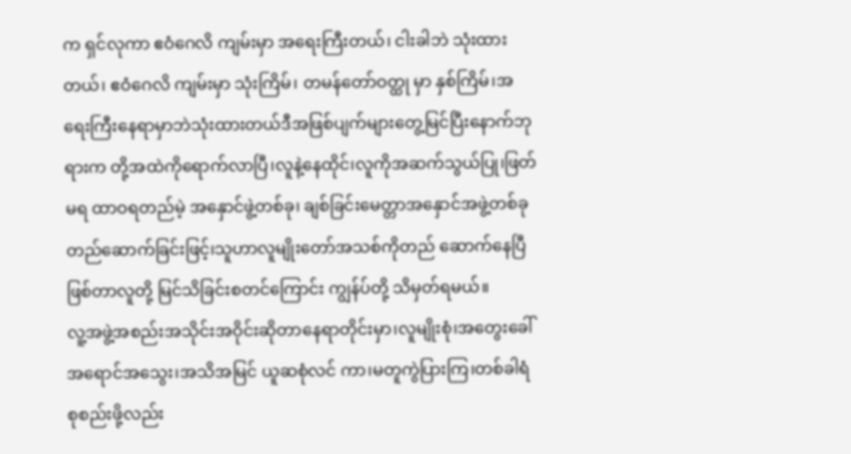က ရှင်လုကာ ဧဝံဂေလိ ကျမ်းမှာ အရေးကြီးတယ်၊ ငါးခါဘဲ သုံးထားတယ်၊ ဧဝံဂေလိ ကျမ်းမှာ သုံးကြိမ်၊ တမန်တော်ဝတ္ထု မှာ နှစ်ကြိမ်၊အရေးကြီးနေရာမှာဘဲသုံးထားတယ်ဒီအဖြစ်ပျက်များတွေ့မြင်ပြီးနောက်ဘုရားက တို့အထဲကိုရောက်လာပြီ၊လူနဲ့နေထိုင်၊လူကိုအဆက်သွယ်ပြု၊ဖြတ်မရ ထာဝရတည်မဲ့ အနှောင်ဖွဲ့တစ်ခု၊ ချစ်ခြင်းမေတ္တာအနှောင်အဖွဲ့တစ်ခု တည်ဆောက်ခြင်းဖြင့်၊သူဟာလူမျိုးတော်အသစ်ကိုတည် ဆောက်နေပြီဖြစ်တာလူတို့ မြင်သိခြင်းစတင်ကြောင်း ကျွန်ပ်တို့ သိမှတ်ရမယ်။
လူ့အဖွဲ့အစည်းအသိုင်းအဝိုင်းဆိုတာနေရာတိုင်းမှာ၊လူမျိုးစုံ၊အတွေးခေါ်အရောင်အသွေး၊အသိအမြင် ယူဆစုံလင် ကာ၊မတူကွဲပြားကြ၊တစ်ခါရံစုစည်းဖို့လည်း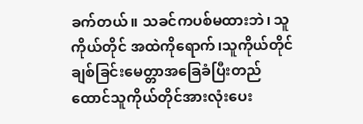ခက်တယ်။ သခင်ကပစ်မထားဘဲ၊ သူကိုယ်တိုင် အထဲကိုရောက်၊သူကိုယ်တိုင်ချစ်ခြင်းမေတ္တာအခြေခံပြီးတည်ထောင်သူကိုယ်တိုင်အားလုံးပေး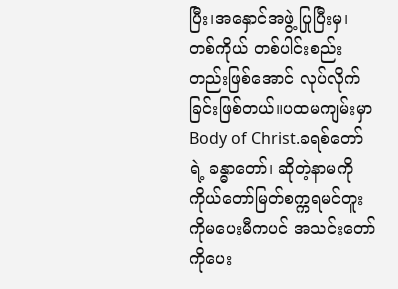ပြီး၊အနှောင်အဖွဲ့ ပြုပြီးမှ၊ တစ်ကိုယ် တစ်ပါင်းစည်းတည်းဖြစ်အောင် လုပ်လိုက်ခြင်းဖြစ်တယ်။ပထမကျမ်းမှာ Body of Christ.ခရစ်တော်ရဲ့ ခန္ဓာတော်၊ ဆိုတဲ့နာမကို ကိုယ်တော်မြတ်စက္ကရမင်တူးကိုမပေးမီကပင် အသင်းတော်ကိုပေး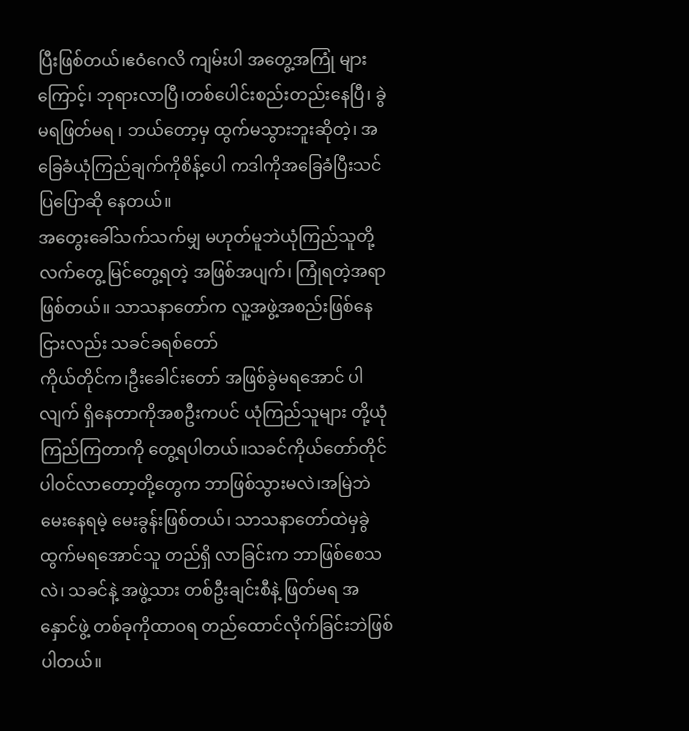ပြီးဖြစ်တယ်၊ဧဝံဂေလိ ကျမ်းပါ အတွေ့အကြုံ များကြောင့်၊ ဘုရားလာပြီ၊တစ်ပေါင်းစည်းတည်းနေပြီ၊ ခွဲမရဖြတ်မရ ၊ ဘယ်တော့မှ ထွက်မသွားဘူးဆိုတဲ့၊ အခြေခံယုံကြည်ချက်ကိုစိန့်ပေါ ကဒါကိုအခြေခံပြီးသင်ပြပြောဆို နေတယ်။
အတွေးခေါ်သက်သက်မျှ မဟုတ်မူဘဲယုံကြည်သူတို့လက်တွေ့ မြင်တွေ့ရတဲ့ အဖြစ်အပျက်၊ ကြုံရတဲ့အရာဖြစ်တယ်။ သာသနာတော်က လူ့အဖွဲ့အစည်းဖြစ်နေငြားလည်း သခင်ခရစ်တော်
ကိုယ်တိုင်က၊ဦးခေါင်းတော် အဖြစ်ခွဲမရအောင် ပါလျက် ရှိနေတာကိုအစဦးကပင် ယုံကြည်သူများ တို့ယုံကြည်ကြတာကို တွေ့ရပါတယ်။သခင်ကိုယ်တော်တိုင်ပါဝင်လာတော့တို့တွေက ဘာဖြစ်သွားမလဲ၊အမြဲဘဲမေးနေရမဲ့ မေးခွန်းဖြစ်တယ်၊ သာသနာတော်ထဲမှခွဲထွက်မရအောင်သူ တည်ရှိ လာခြင်းက ဘာဖြစ်စေသလဲ၊ သခင်နဲ့ အဖွဲ့သား တစ်ဦးချင်းစီနဲ့ ဖြတ်မရ အနှောင်ဖွဲ့ တစ်ခုကိုထာဝရ တည်ထောင်လိုက်ခြင်းဘဲဖြစ်ပါတယ်။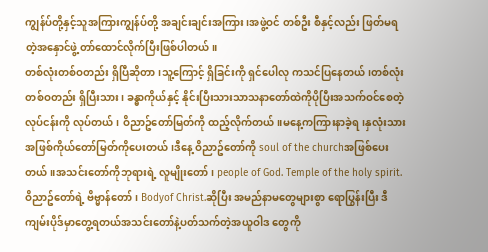ကျွန်ပ်တို့နှင့်သူအကြားကျွန်ပ်တို့ အချင်းချင်းအကြား၊အဖွဲ့ဝင် တစ်ဦး စီနှင့်လည်း ဖြတ်မရတဲ့အနှောင်ဖွဲ့ တာ်ထောင်လိုက်ပြီးဖြစ်ပါတယ်။
တစ်လုံးတစ်ဝတည်း ရှိပြီဆိုတာ၊သူ့ကြောင့် ရှိခြင်းကို ရှင်ပေါလု ကသင်ပြနေတယ်၊တစ်လုံးတစ်ဝတည်း ရှိပြီးသား၊ ခန္ဓာကိုယ်နှင့် နိုင်းပြီးသားသာသနာတော်ထဲကိုပိုပြီးအသက်ဝင်စေတဲ့ လုပ်ငန်းကို လုပ်တယ်၊ ဝိညာဥ်တော်မြတ်ကို ထည့်လိုက်တယ်။မနေ့ကကြားနာခဲ့ရ၊နှလုံးသားအဖြစ်ကိုယ်တော်မြတ်ကိုပေးတယ်၊ဒီနေ့ ဝိညာဥ်တော်ကို soul of the churchအဖြစ်ပေးတယ်။အသင်းတော်ကိုဘုရားရဲ့ လူမျိုးတော်၊ people of God. Temple of the holy spirit. ဝိညာဥ်တော်ရဲ့ ဗိဗ္မာန်တော်၊ Bodyof Christ.ဆိုပြီး အမည်နာမတွေများစွာ ရောပြွန်းပြီး ဒီကျမ်းပိုဒ်မှာတွေ့ရတယ်အသင်းတော်နဲ့ပတ်သက်တဲ့အယူဝါဒ တွေကို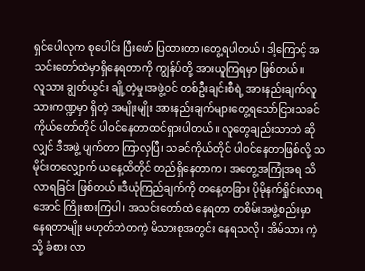ရှင်ပေါလုက စုပေါင်း ပြီးဖော် ပြထားတာ၊တွေ့ရပါတယ်၊ ဒါ့ကြောင့် အသင်းတော်ထဲမှာရှိနေရတာကို ကျွန်ပ်တို့ အားယူကြရမှာ ဖြစ်တယ်။
လူသား ချွတ်ယွင်း ချို့တဲ့မှု၊အဖွဲ့ဝင် တစ်ဦးချင်းစီရဲ့ အားနည်းချက်လူသားကဏ္ဍမှာ ရှိတဲ့ အမျိုးမျိုး အားနည်းချက်များတွေ့ရသော်ငြားသခင် ကိုယ်တော်တိုင် ပါဝင်နေတာထင်ရှားပါတယ်။ လူတွေချည်းသာဘဲ ဆိုလျှင် ဒီအဖွဲ့ ပျက်တာ ကြာလှပြီ၊ သခင်ကိုယ်တိုင် ပါဝင်နေတာဖြစ်လို့ သမိုင်းတလျှောက် ယနေ့ထိတိုင် တည်ရှိနေတာက၊ အတွေ့အကြုံအရ သိလာရခြင်း ဖြစ်တယ်။ဒီယုံကြည်ချက်ကို တနေ့တခြား ပိုမိုနက်ရှိုင်းလာရအောင် ကြိုးစားကြပါ၊ အသင်းတော်ထဲ နေရတာ တစိမ်းအဖွဲ့စည်းမှာ နေရတာမျိုး မဟုတ်ဘဲတကဲ့ မိသားစုအတွင်း နေရသလို၊ အိမ်သား ကဲ့သို့ ခံစား လာ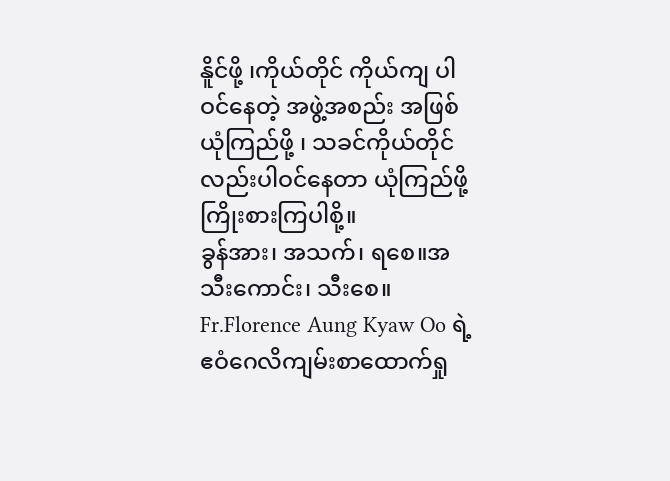နိူင်ဖို့ ၊ကိုယ်တိုင် ကိုယ်ကျ ပါဝင်နေတဲ့ အဖွဲ့အစည်း အဖြစ် ယုံကြည်ဖို့ ၊ သခင်ကိုယ်တိုင်လည်းပါဝင်နေတာ ယုံကြည်ဖို့ ကြိုးစားကြပါစို့။
ခွန်အား၊ အသက်၊ ရစေ။အသီးကောင်း၊ သီးစေ။
Fr.Florence Aung Kyaw Oo ရဲ့ ဧဝံဂေလိကျမ်းစာထောက်ရှု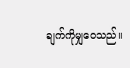ချက်ကိုမျှဝေသည်။